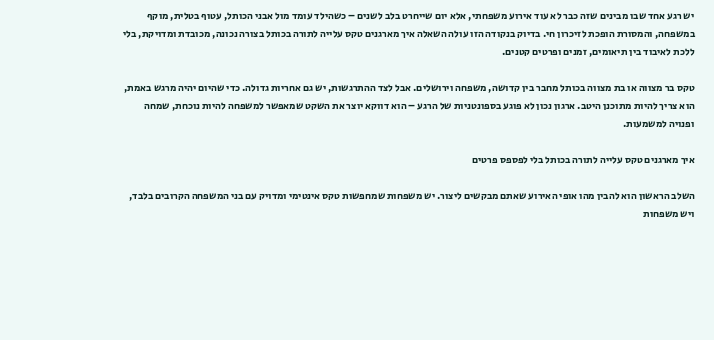יש רגע אחד שבו מבינים שזה כבר לא עוד אירוע משפחתי, אלא יום שייחרט בלב לשנים – כשהילד עומד מול אבני הכותל, עטוף בטלית, מוקף במשפחה, והמסורת הופכת לזיכרון חי. בדיוק בנקודה הזו עולה השאלה איך מארגנים טקס עלייה לתורה בכותל בצורה נכונה, מכובדת ומדויקת, בלי ללכת לאיבוד בין תיאומים, זמנים ופרטים קטנים.

טקס בר מצווה או בת מצווה בכותל מחבר בין קדושה, משפחה וירושלים. אבל לצד ההתרגשות, יש גם אחריות גדולה. כדי שהיום יהיה מרגש באמת, הוא צריך להיות מתוכנן היטב. ארגון נכון לא פוגע בספונטניות של הרגע – הוא דווקא יוצר את השקט שמאפשר למשפחה להיות נוכחת, שמחה ופנויה למשמעות.

איך מארגנים טקס עלייה לתורה בכותל בלי לפספס פרטים

השלב הראשון הוא להבין מהו אופי האירוע שאתם מבקשים ליצור. יש משפחות שמחפשות טקס אינטימי ומדויק עם בני המשפחה הקרובים בלבד, ויש משפחות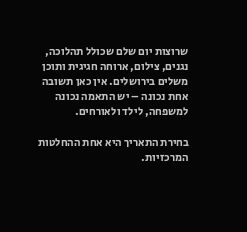שרוצות יום שלם שכולל תהלוכה, נגנים, צילום, ארוחה חגיגית ותוכן משלים בירושלים. אין כאן תשובה אחת נכונה – יש התאמה נכונה למשפחה, לילד ולאורחים.

בחירת התאריך היא אחת ההחלטות המרכזיות.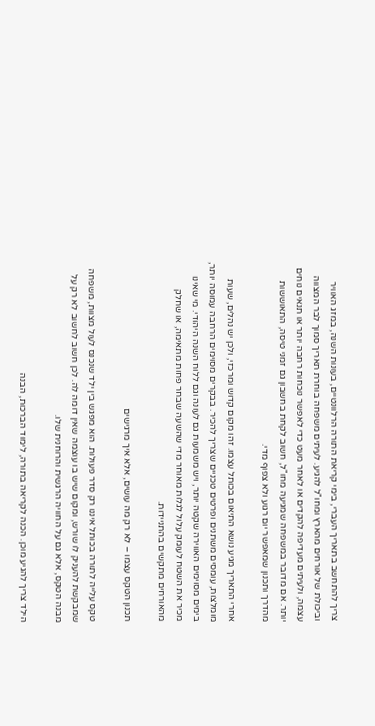צריך להתחשב בתאריך העברי, בימי קריאת התורה הרלוונטיים, בעונות השנה, במזג האוויר וביכולת של אורחים מהארץ ומחו"ל להגיע. לעיתים משפחה בוחרת תאריך סמוך לבר המצווה עצמה, ולעיתים מעדיפה להקדים או לאחר מעט כדי לאפשר נוכחות רחבה יותר או תנאים נוחים יותר. אם מדובר במשפחה שמגיעה מחו"ל, חשוב לקחת בחשבון גם זמני טיסה, התאוששות מהדרך ותכנון שמאפשר יום רגוע ולא צפוף מדי.

אחרי התאריך מגיע נושא התיאום בכותל עצמו. זהו מקום קדוש ומרכזי, ולכן יש נהלים, שעות מומלצות, עומסים משתנים ופרטים טכניים שצריך להכיר. בבקרים מסוימים הרחבה עמוסה יותר, בימים מסוימים האווירה שקטה יותר, ויש משמעות גם לעונה וגם ללוח השנה היהודי. מי שאינו מכיר את השטח לעומק עלול לגלות מאוחר מדי שהשעה שבחר פחות מתאימה, או שחלק מהאורחים מתקשים בהתניידות.

תכנון הטקס עצמו – לא רק מה עושים, אלא איך מרגישים

טקס עלייה לתורה בכותל איננו רק סדר פעולות. הוא מפגש בין ילד שנכנס לעול מצוות, משפחה שמבקשת להעניק לו שורש, ומקום שיש בו עוצמה שאין דומה לה. לכן חשוב לחשוב לא רק על מבנה הטקס, אלא גם על החוויה הרגשית והרוחנית שלו.

הילד צריך להגיע מוכן. הכנה לקריאה בתורה, לימוד הברכות, הבנה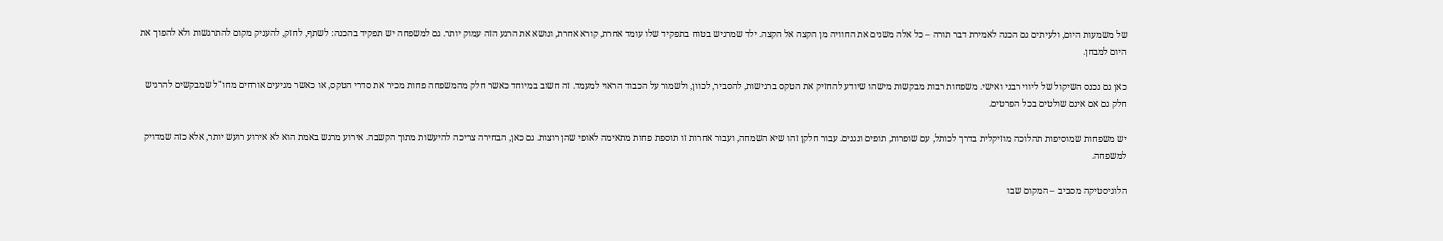של משמעות היום, ולעיתים גם הכנה לאמירת דבר תורה – כל אלה משנים את החוויה מן הקצה אל הקצה. ילד שמרגיש בטוח בתפקיד שלו עומד אחרת, קורא אחרת, ונושא את הרגע הזה עמוק יותר. גם למשפחה יש תפקיד בהכנה: לשתף, לחזק, להעניק מקום להתרגשות ולא להפוך את היום למבחן.

כאן גם נכנס השיקול של ליווי רבני ואישי. משפחות רבות מבקשות מישהו שיודע להחזיק את הטקס ברגישות, להסביר, לכוון, ולשמור על הכבוד הראוי למעמד. זה חשוב במיוחד כאשר חלק מהמשפחה פחות מכיר את סדרי הטקס, או כאשר מגיעים אורחים מחו"ל שמבקשים להרגיש חלק גם אם אינם שולטים בכל הפרטים.

יש משפחות שמוסיפות תהלוכה מוזיקלית בדרך לכותל, עם שופרות, תופים ונגנים. עבור חלקן זהו שיא השמחה, ועבור אחרות זו תוספת פחות מתאימה לאופי שהן רוצות. גם כאן, הבחירה צריכה להיעשות מתוך הקשבה. אירוע מרגש באמת הוא לא אירוע רועש יותר, אלא כזה שמדויק למשפחה.

הלוגיסטיקה מסביב – המקום שבו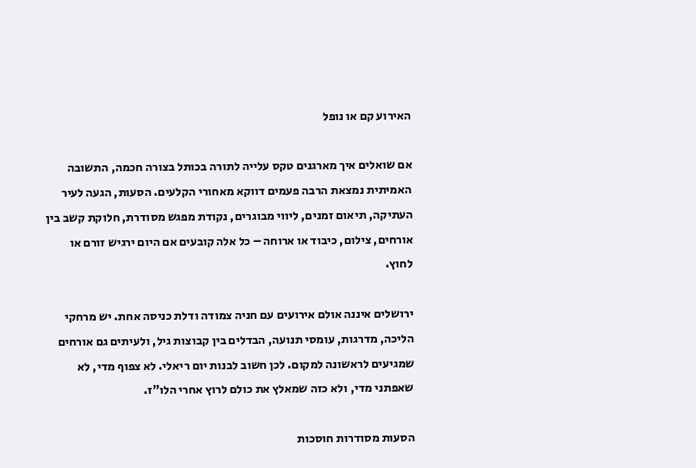האירוע קם או נופל

אם שואלים איך מארגנים טקס עלייה לתורה בכותל בצורה חכמה, התשובה האמיתית נמצאת הרבה פעמים דווקא מאחורי הקלעים. הסעות, הגעה לעיר העתיקה, תיאום זמנים, ליווי מבוגרים, נקודת מפגש מסודרת, חלוקת קשב בין אורחים, צילום, כיבוד או ארוחה – כל אלה קובעים אם היום ירגיש זורם או לחוץ.

ירושלים איננה אולם אירועים עם חניה צמודה ודלת כניסה אחת. יש מרחקי הליכה, מדרגות, עומסי תנועה, הבדלים בין קבוצות גיל, ולעיתים גם אורחים שמגיעים לראשונה למקום. לכן חשוב לבנות יום ריאלי. לא צפוף מדי, לא שאפתני מדי, ולא כזה שמאלץ את כולם לרוץ אחרי הלו"ז.

הסעות מסודרות חוסכות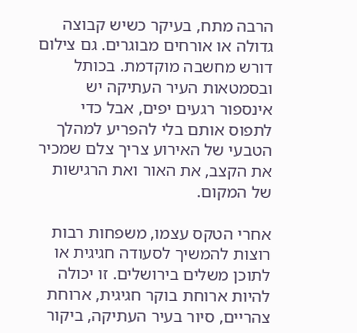הרבה מתח, בעיקר כשיש קבוצה גדולה או אורחים מבוגרים. גם צילום דורש מחשבה מוקדמת. בכותל ובסמטאות העיר העתיקה יש אינספור רגעים יפים, אבל כדי לתפוס אותם בלי להפריע למהלך הטבעי של האירוע צריך צלם שמכיר את הקצב, את האור ואת הרגישות של המקום.

אחרי הטקס עצמו, משפחות רבות רוצות להמשיך לסעודה חגיגית או לתוכן משלים בירושלים. זו יכולה להיות ארוחת בוקר חגיגית, ארוחת צהריים, סיור בעיר העתיקה, ביקור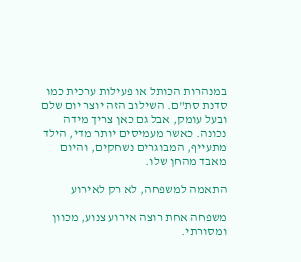במנהרות הכותל או פעילות ערכית כמו סדנת סת"ם. השילוב הזה יוצר יום שלם ובעל עומק, אבל גם כאן צריך מידה נכונה. כאשר מעמיסים יותר מדי, הילד מתעייף, המבוגרים נשחקים, והיום מאבד מהחן שלו.

התאמה למשפחה, לא רק לאירוע

משפחה אחת רוצה אירוע צנוע, מכוון ומסורתי.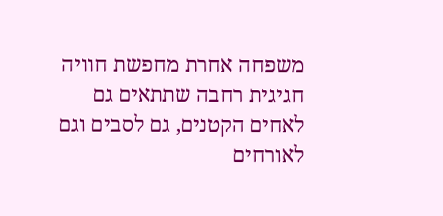משפחה אחרת מחפשת חוויה חגיגית רחבה שתתאים גם לאחים הקטנים, גם לסבים וגם לאורחים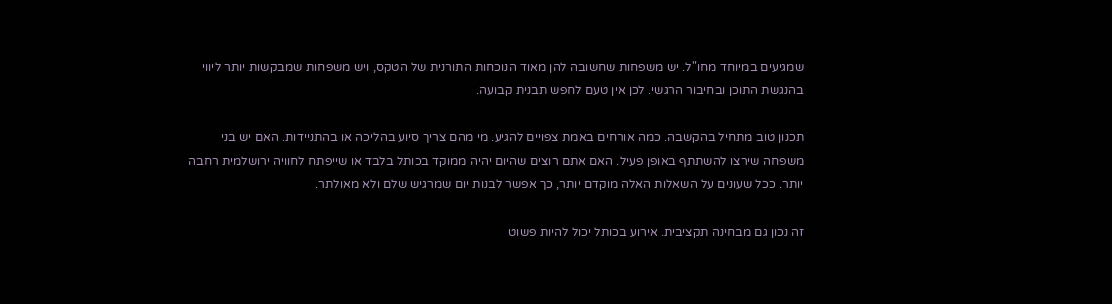שמגיעים במיוחד מחו"ל. יש משפחות שחשובה להן מאוד הנוכחות התורנית של הטקס, ויש משפחות שמבקשות יותר ליווי בהנגשת התוכן ובחיבור הרגשי. לכן אין טעם לחפש תבנית קבועה.

תכנון טוב מתחיל בהקשבה. כמה אורחים באמת צפויים להגיע. מי מהם צריך סיוע בהליכה או בהתניידות. האם יש בני משפחה שירצו להשתתף באופן פעיל. האם אתם רוצים שהיום יהיה ממוקד בכותל בלבד או שייפתח לחוויה ירושלמית רחבה יותר. ככל שעונים על השאלות האלה מוקדם יותר, כך אפשר לבנות יום שמרגיש שלם ולא מאולתר.

זה נכון גם מבחינה תקציבית. אירוע בכותל יכול להיות פשוט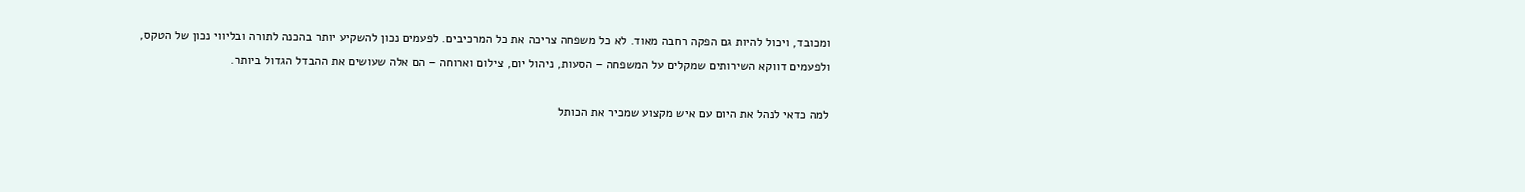ומכובד, ויכול להיות גם הפקה רחבה מאוד. לא כל משפחה צריכה את כל המרכיבים. לפעמים נכון להשקיע יותר בהכנה לתורה ובליווי נכון של הטקס, ולפעמים דווקא השירותים שמקלים על המשפחה – הסעות, ניהול יום, צילום וארוחה – הם אלה שעושים את ההבדל הגדול ביותר.

למה כדאי לנהל את היום עם איש מקצוע שמכיר את הכותל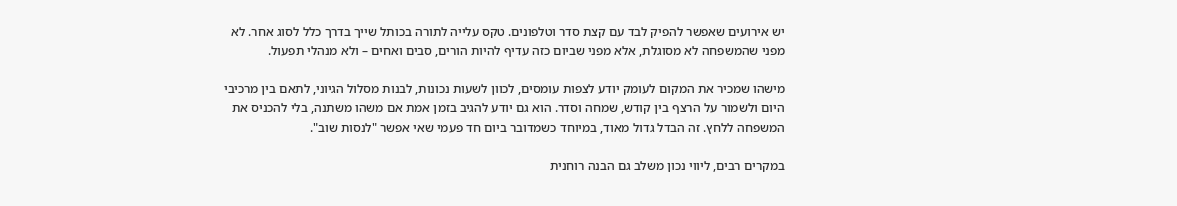יש אירועים שאפשר להפיק לבד עם קצת סדר וטלפונים. טקס עלייה לתורה בכותל שייך בדרך כלל לסוג אחר. לא מפני שהמשפחה לא מסוגלת, אלא מפני שביום כזה עדיף להיות הורים, סבים ואחים – ולא מנהלי תפעול.

מישהו שמכיר את המקום לעומק יודע לצפות עומסים, לכוון לשעות נכונות, לבנות מסלול הגיוני, לתאם בין מרכיבי היום ולשמור על הרצף בין קודש, שמחה וסדר. הוא גם יודע להגיב בזמן אמת אם משהו משתנה, בלי להכניס את המשפחה ללחץ. זה הבדל גדול מאוד, במיוחד כשמדובר ביום חד פעמי שאי אפשר "לנסות שוב".

במקרים רבים, ליווי נכון משלב גם הבנה רוחנית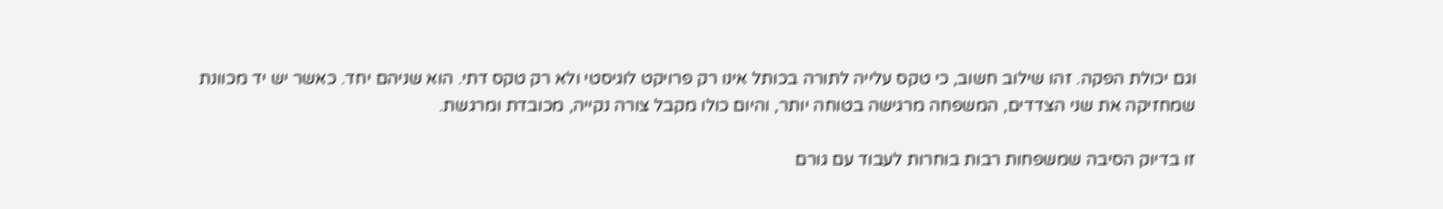וגם יכולת הפקה. זהו שילוב חשוב, כי טקס עלייה לתורה בכותל אינו רק פרויקט לוגיסטי ולא רק טקס דתי. הוא שניהם יחד. כאשר יש יד מכוונת שמחזיקה את שני הצדדים, המשפחה מרגישה בטוחה יותר, והיום כולו מקבל צורה נקייה, מכובדת ומרגשת.

זו בדיוק הסיבה שמשפחות רבות בוחרות לעבוד עם גורם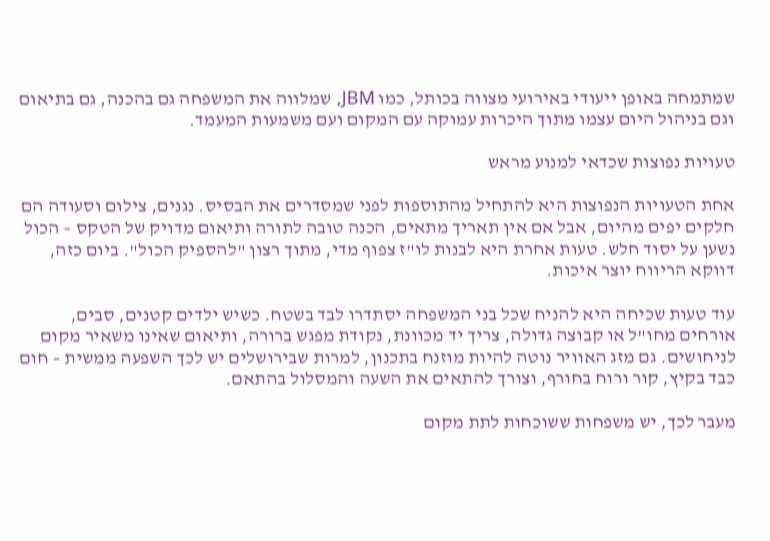שמתמחה באופן ייעודי באירועי מצווה בכותל, כמו JBM, שמלווה את המשפחה גם בהכנה, גם בתיאום וגם בניהול היום עצמו מתוך היכרות עמוקה עם המקום ועם משמעות המעמד.

טעויות נפוצות שכדאי למנוע מראש

אחת הטעויות הנפוצות היא להתחיל מהתוספות לפני שמסדרים את הבסיס. נגנים, צילום וסעודה הם חלקים יפים מהיום, אבל אם אין תאריך מתאים, הכנה טובה לתורה ותיאום מדויק של הטקס – הכול נשען על יסוד חלש. טעות אחרת היא לבנות לו"ז צפוף מדי, מתוך רצון "להספיק הכול". ביום כזה, דווקא הריווח יוצר איכות.

עוד טעות שכיחה היא להניח שכל בני המשפחה יסתדרו לבד בשטח. כשיש ילדים קטנים, סבים, אורחים מחו"ל או קבוצה גדולה, צריך יד מכוונת, נקודת מפגש ברורה, ותיאום שאינו משאיר מקום לניחושים. גם מזג האוויר נוטה להיות מוזנח בתכנון, למרות שבירושלים יש לכך השפעה ממשית – חום כבד בקיץ, קור ורוח בחורף, וצורך להתאים את השעה והמסלול בהתאם.

מעבר לכך, יש משפחות ששוכחות לתת מקום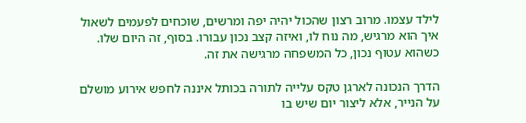לילד עצמו. מרוב רצון שהכול יהיה יפה ומרשים, שוכחים לפעמים לשאול איך הוא מרגיש, מה נוח לו, ואיזה קצב נכון עבורו. בסוף, זה היום שלו. כשהוא עטוף נכון, כל המשפחה מרגישה את זה.

הדרך הנכונה לארגן טקס עלייה לתורה בכותל איננה לחפש אירוע מושלם על הנייר, אלא ליצור יום שיש בו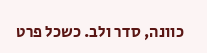כוונה, סדר ולב. כשכל פרט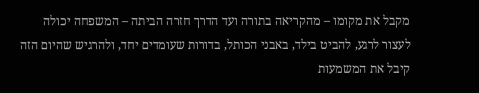מקבל את מקומו – מהקריאה בתורה ועד הדרך חזרה הביתה – המשפחה יכולה לעצור לרגע, להביט בילד, באבני הכותל, בדורות שעומדים יחד, ולהרגיש שהיום הזה קיבל את המשמעות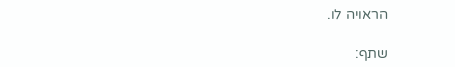הראויה לו.

שתף: